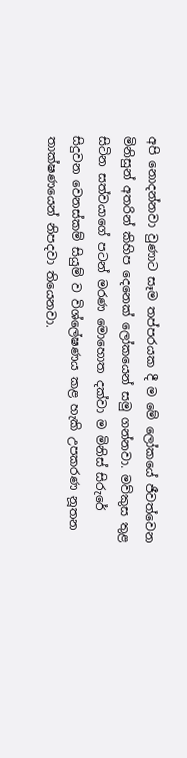අපි නොදන්නවා වුණාට සෑම තප්පරයක දී ම මේ ලෝකයේ ජීවත්වෙන මිනිසුන් අතරින් කිහිප දෙනෙක් ලෝකයෙන් සමු ගන්නවා. මව්කුස තුළ සිටින සත්වයාගේ පටන් මරණ මොහොත දක්වා ම මිනිස් සිරුරේ සිදුවන වෙනස්කම් සියුම් ව විශ්ලේෂණය කළ හැකි උපකරණ නූතන තාක්ෂණයෙන් නිපදවා තියෙනවා.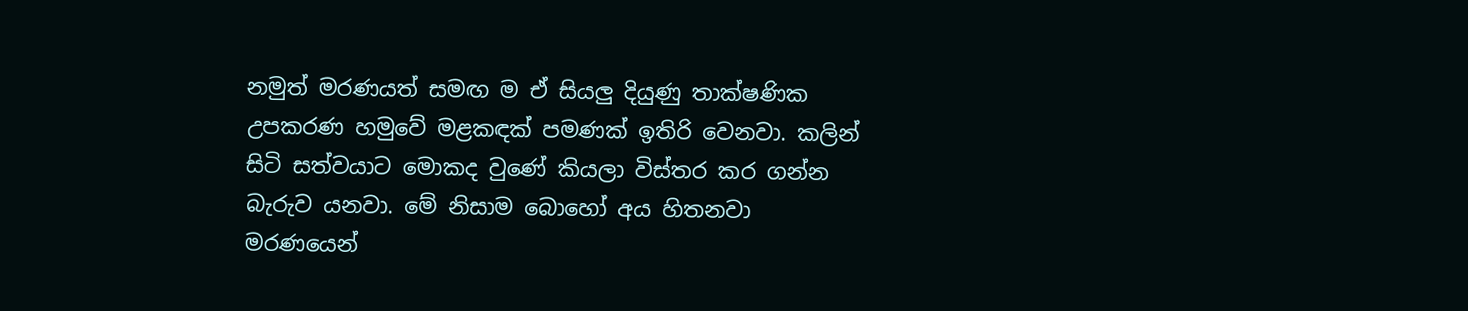නමුත් මරණයත් සමඟ ම ඒ සියලු දියුණු තාක්ෂණික උපකරණ හමුවේ මළකඳක් පමණක් ඉතිරි වෙනවා. කලින් සිටි සත්වයාට මොකද වුණේ කියලා විස්තර කර ගන්න බැරුව යනවා. මේ නිසාම බොහෝ අය හිතනවා මරණයෙන්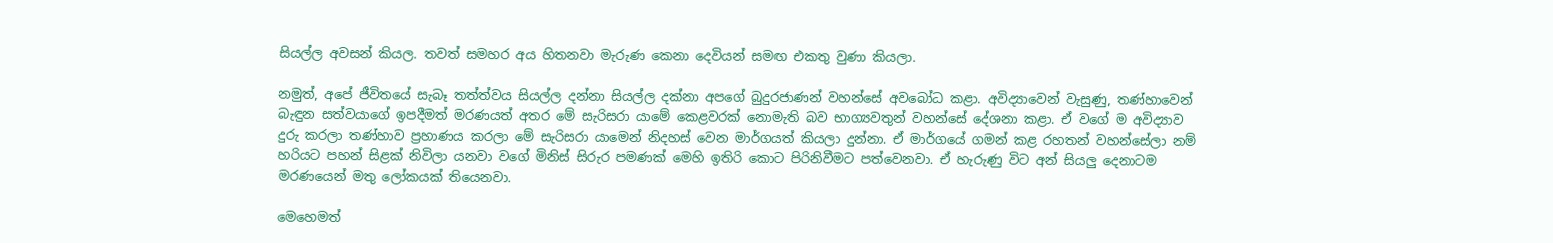සියල්ල අවසන් කියල. තවත් සමහර අය හිතනවා මැරුණ කෙනා දෙවියන් සමඟ එකතු වුණා කියලා.

නමුත්, අපේ ජීවිතයේ සැබෑ තත්ත්වය සියල්ල දන්නා සියල්ල දක්නා අපගේ බුදුරජාණන් වහන්සේ අවබෝධ කළා. අවිද්‍යාවෙන් වැසුණු, තණ්හාවෙන් බැඳුන සත්වයාගේ ඉපදීමත් මරණයත් අතර මේ සැරිසරා යාමේ කෙළවරක් නොමැති බව භාග්‍යවතුන් වහන්සේ දේශනා කළා. ඒ වගේ ම අවිද්‍යාව දුරු කරලා තණ්හාව ප්‍රහාණය කරලා මේ සැරිසරා යාමෙන් නිදහස් වෙන මාර්ගයත් කියලා දුන්නා. ඒ මාර්ගයේ ගමන් කළ රහතන් වහන්සේලා නම් හරියට පහන් සිළක් නිවිලා යනවා වගේ මිනිස් සිරුර පමණක් මෙහි ඉතිරි කොට පිරිනිවීමට පත්වෙනවා. ඒ හැරුණු විට අන් සියලු දෙනාටම මරණයෙන් මතු ලෝකයක් තියෙනවා.

මෙහෙමත්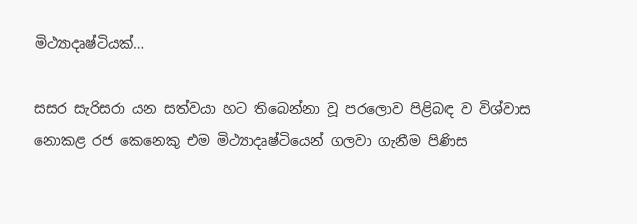මිථ්‍යාදෘෂ්ටියක්…

සසර සැරිසරා යන සත්වයා හට තිබෙන්නා වූ පරලොව පිළිබඳ ව විශ්වාස නොකළ රජ කෙනෙකු එම මිථ්‍යාදෘෂ්ටියෙන් ගලවා ගැනීම පිණිස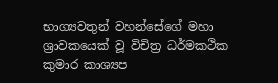භාග්‍යවතුන් වහන්සේගේ මහා ශ්‍රාවකයෙක් වූ විචිත්‍ර ධර්මකථික කුමාර කාශ්‍යප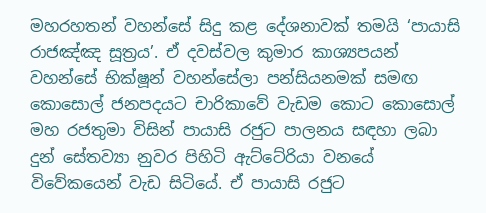මහරහතන් වහන්සේ සිදු කළ දේශනාවක් තමයි ‘පායාසි රාජඤ්ඤ සූත්‍රය’. ඒ දවස්වල කුමාර කාශ්‍යපයන් වහන්සේ භික්ෂූන් වහන්සේලා පන්සියනමක් සමඟ කොසොල් ජනපදයට චාරිකාවේ වැඩම කොට කොසොල් මහ රජතුමා විසින් පායාසි රජුට පාලනය සඳහා ලබා දුන් සේතව්‍යා නුවර පිහිටි ඇට්ටේරියා වනයේ විවේකයෙන් වැඩ සිටියේ. ඒ පායාසි රජුට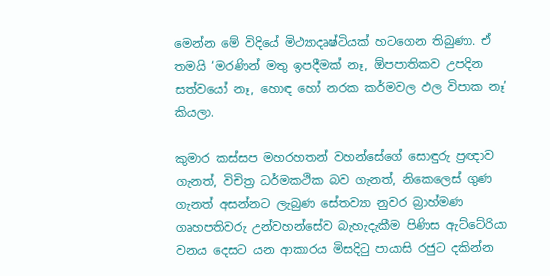මෙන්න මේ විදියේ මිථ්‍යාදෘෂ්ටියක් හටගෙන තිබුණා. ඒ තමයි ‘මරණින් මතු ඉපදීමක් නෑ, ඕපපාතිකව උපදින සත්වයෝ නෑ, හොඳ හෝ නරක කර්මවල ඵල විපාක නෑ’ කියලා.

කුමාර කස්සප මහරහතන් වහන්සේගේ සොඳුරු ප්‍රඥාව ගැනත්, විචිත්‍ර ධර්මකථික බව ගැනත්, නිකෙලෙස් ගුණ ගැනත් අසන්නට ලැබුණ සේතව්‍යා නුවර බ්‍රාහ්මණ ගෘහපතිවරු උන්වහන්සේව බැහැදැකීම පිණිස ඇට්ටේරියා වනය දෙසට යන ආකාරය මිසදිටු පායාසි රජුට දකින්න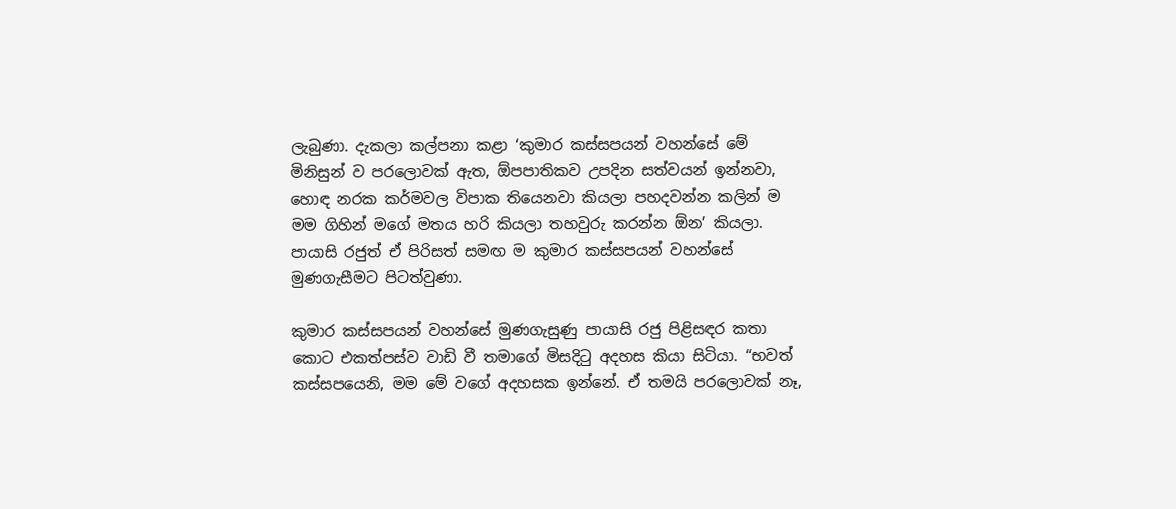ලැබුණා. දැකලා කල්පනා කළා ‘කුමාර කස්සපයන් වහන්සේ මේ මිනිසුන් ව පරලොවක් ඇත, ඕපපාතිකව උපදින සත්වයන් ඉන්නවා, හොඳ නරක කර්මවල විපාක තියෙනවා කියලා පහදවන්න කලින් ම මම ගිහින් මගේ මතය හරි කියලා තහවුරු කරන්න ඕන’ කියලා. පායාසි රජුත් ඒ පිරිසත් සමඟ ම කුමාර කස්සපයන් වහන්සේ මුණගැසීමට පිටත්වුණා.

කුමාර කස්සපයන් වහන්සේ මුණගැසුණු පායාසි රජු පිළිසඳර කතා කොට එකත්පස්ව වාඩි වී තමාගේ මිසදිටු අදහස කියා සිටියා. “භවත් කස්සපයෙනි, මම මේ වගේ අදහසක ඉන්නේ. ඒ තමයි පරලොවක් නෑ,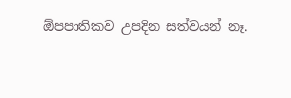ඕපපාතිකව උපදින සත්වයන් නෑ.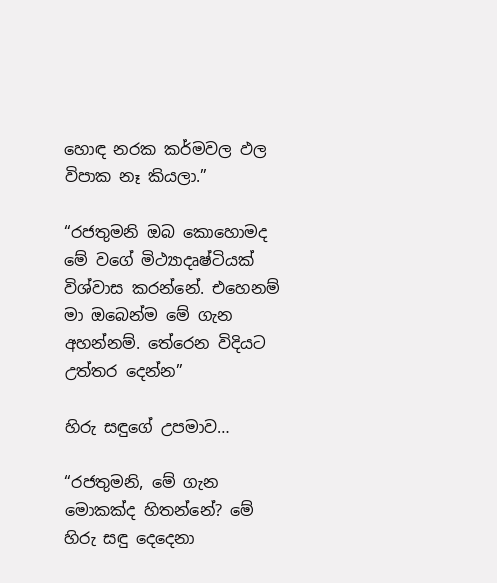හොඳ නරක කර්මවල ඵල විපාක නෑ කියලා.”

“රජතුමනි ඔබ කොහොමද මේ වගේ මිථ්‍යාදෘෂ්ටියක් විශ්වාස කරන්නේ. එහෙනම් මා ඔබෙන්ම මේ ගැන අහන්නම්. තේරෙන විදියට උත්තර දෙන්න”

හිරු සඳුගේ උපමාව…

“රජතුමනි, මේ ගැන මොකක්ද හිතන්නේ? මේ හිරු සඳු දෙදෙනා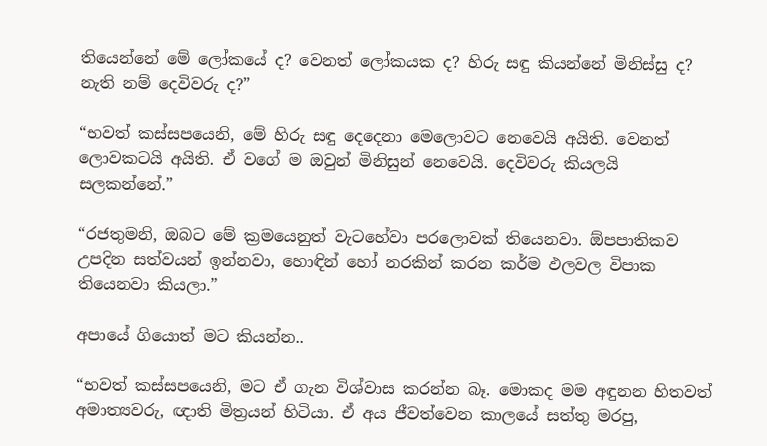තියෙන්නේ මේ ලෝකයේ ද? වෙනත් ලෝකයක ද? හිරු සඳු කියන්නේ මිනිස්සු ද? නැති නම් දෙවිවරු ද?”

“භවත් කස්සපයෙනි, මේ හිරු සඳු දෙදෙනා මෙලොවට නෙවෙයි අයිති. වෙනත් ලොවකටයි අයිති. ඒ වගේ ම ඔවුන් මිනිසුන් නෙවෙයි. දෙවිවරු කියලයි සලකන්නේ.”

“රජතුමනි, ඔබට මේ ක්‍රමයෙනුත් වැටහේවා පරලොවක් තියෙනවා. ඕපපාතිකව උපදින සත්වයන් ඉන්නවා, හොඳින් හෝ නරකින් කරන කර්ම ඵලවල විපාක තියෙනවා කියලා.”

අපායේ ගියොත් මට කියන්න..

“භවත් කස්සපයෙනි, මට ඒ ගැන විශ්වාස කරන්න බෑ. මොකද මම අඳුනන හිතවත් අමාත්‍යවරු, ඥාති මිත්‍රයන් හිටියා. ඒ අය ජීවත්වෙන කාලයේ සත්තු මරපු,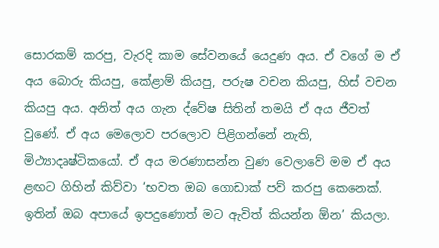සොරකම් කරපු, වැරදි කාම සේවනයේ යෙදුණ අය. ඒ වගේ ම ඒ අය බොරු කියපු, කේළාම් කියපු, පරුෂ වචන කියපු, හිස් වචන කියපු අය. අනිත් අය ගැන ද්වේෂ සිතින් තමයි ඒ අය ජීවත් වුණේ. ඒ අය මෙලොව පරලොව පිළිගන්නේ නැති, මිථ්‍යාදෘෂ්ටිකයෝ. ඒ අය මරණාසන්න වුණ වෙලාවේ මම ඒ අය ළඟට ගිහින් කිව්වා ‘භවත ඔබ ගොඩාක් පව් කරපු කෙනෙක්. ඉතින් ඔබ අපායේ ඉපදුණොත් මට ඇවිත් කියන්න ඕන’ කියලා.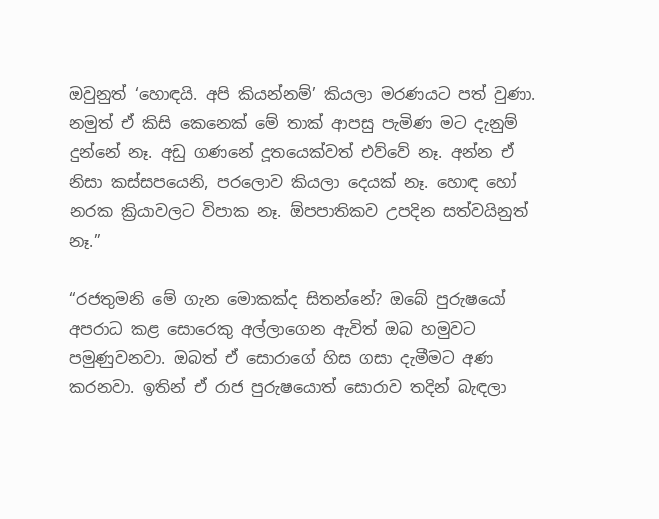ඔවුනුත් ‘හොඳයි. අපි කියන්නම්’ කියලා මරණයට පත් වුණා. නමුත් ඒ කිසි කෙනෙක් මේ තාක් ආපසු පැමිණ මට දැනුම් දුන්නේ නෑ. අඩු ගණනේ දූතයෙක්වත් එව්වේ නෑ. අන්න ඒ නිසා කස්සපයෙනි, පරලොව කියලා දෙයක් නෑ. හොඳ හෝ නරක ක්‍රියාවලට විපාක නෑ. ඕපපාතිකව උපදින සත්වයිනුත් නෑ.”

“රජතුමනි මේ ගැන මොකක්ද සිතන්නේ? ඔබේ පුරුෂයෝ අපරාධ කළ සොරෙකු අල්ලාගෙන ඇවිත් ඔබ හමුවට පමුණුවනවා. ඔබත් ඒ සොරාගේ හිස ගසා දැමීමට අණ කරනවා. ඉතින් ඒ රාජ පුරුෂයොත් සොරාව තදින් බැඳලා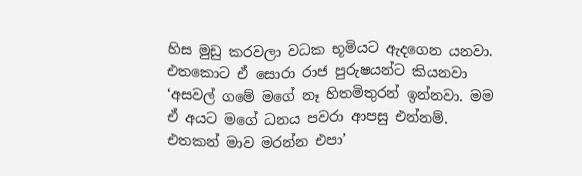හිස මුඩු කරවලා වධක භූමියට ඇදගෙන යනවා. එතකොට ඒ සොරා රාජ පුරුෂයන්ට කියනවා ‘අසවල් ගමේ මගේ නෑ හිතමිතුරන් ඉන්නවා. මම ඒ අයට මගේ ධනය පවරා ආපසු එන්නම්. එතකන් මාව මරන්න එපා’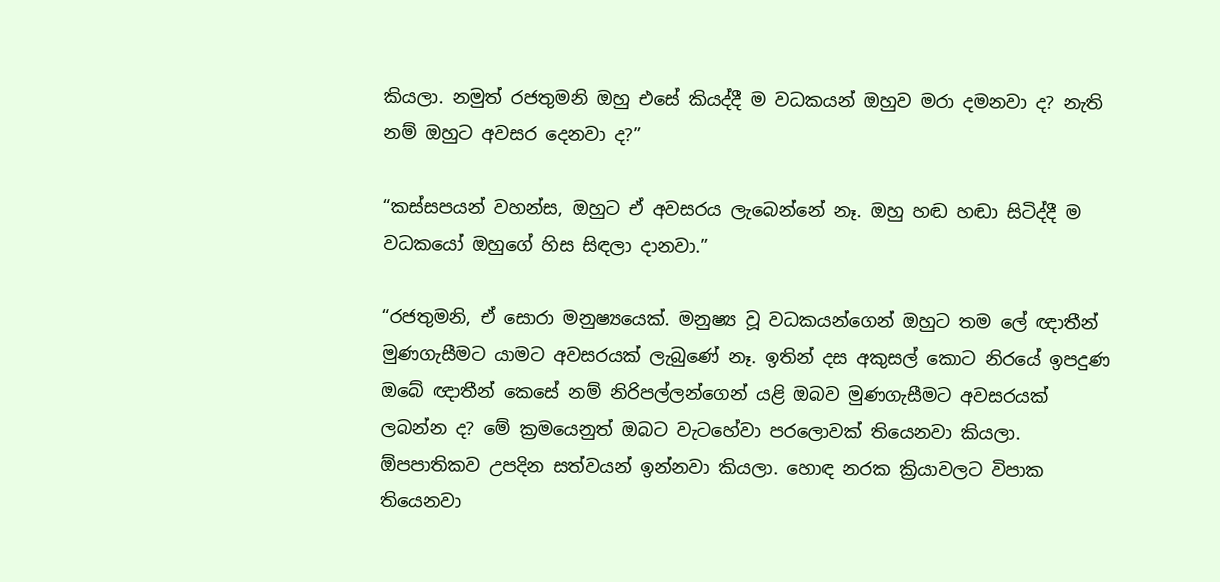කියලා. නමුත් රජතුමනි ඔහු එසේ කියද්දී ම වධකයන් ඔහුව මරා දමනවා ද? නැති නම් ඔහුට අවසර දෙනවා ද?”

“කස්සපයන් වහන්ස, ඔහුට ඒ අවසරය ලැබෙන්නේ නෑ. ඔහු හඬ හඬා සිටිද්දී ම වධකයෝ ඔහුගේ හිස සිඳලා දානවා.”

“රජතුමනි, ඒ සොරා මනුෂ්‍යයෙක්. මනුෂ්‍ය වූ වධකයන්ගෙන් ඔහුට තම ලේ ඥාතීන් මුණගැසීමට යාමට අවසරයක් ලැබුණේ නෑ. ඉතින් දස අකුසල් කොට නිරයේ ඉපදුණ ඔබේ ඥාතීන් කෙසේ නම් නිරිපල්ලන්ගෙන් යළි ඔබව මුණගැසීමට අවසරයක් ලබන්න ද? මේ ක්‍රමයෙනුත් ඔබට වැටහේවා පරලොවක් තියෙනවා කියලා. ඕපපාතිකව උපදින සත්වයන් ඉන්නවා කියලා. හොඳ නරක ක්‍රියාවලට විපාක තියෙනවා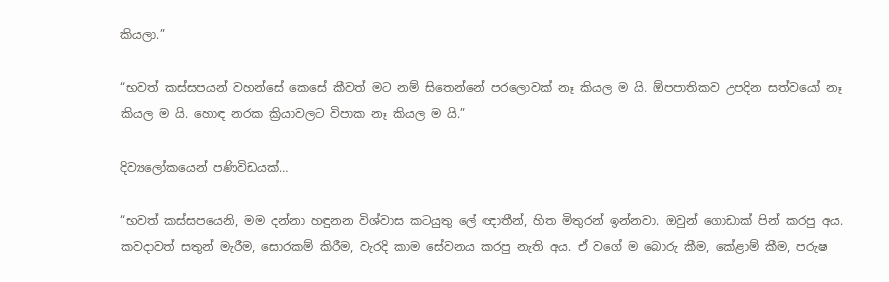කියලා.”

“භවත් කස්සපයන් වහන්සේ කෙසේ කීවත් මට නම් සිතෙන්නේ පරලොවක් නෑ කියල ම යි. ඕපපාතිකව උපදින සත්වයෝ නෑ කියල ම යි. හොඳ නරක ක්‍රියාවලට විපාක නෑ කියල ම යි.”

දිව්‍යලෝකයෙන් පණිවිඩයක්…

“භවත් කස්සපයෙනි, මම දන්නා හඳුනන විශ්වාස කටයුතු ලේ ඥාතීන්, හිත මිතුරන් ඉන්නවා. ඔවුන් ගොඩාක් පින් කරපු අය. කවදාවත් සතුන් මැරීම, සොරකම් කිරීම, වැරදි කාම සේවනය කරපු නැති අය. ඒ වගේ ම බොරු කීම, කේළාම් කීම, පරුෂ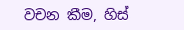වචන කීම, හිස්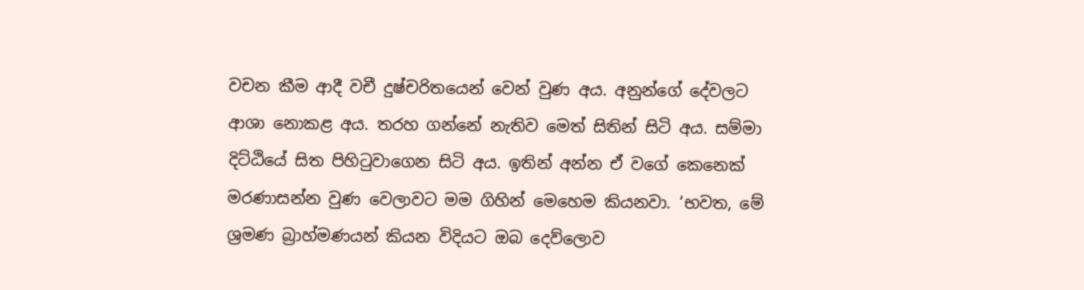වචන කීම ආදී වචී දුෂ්චරිතයෙන් වෙන් වුණ අය. අනුන්ගේ දේවලට ආශා නොකළ අය. තරහ ගන්නේ නැතිව මෙත් සිතින් සිටි අය. සම්මා දිට්ඨියේ සිත පිහිටුවාගෙන සිටි අය. ඉතින් අන්න ඒ වගේ කෙනෙක් මරණාසන්න වුණ වෙලාවට මම ගිහින් මෙහෙම කියනවා. ‘භවත, මේ ශ්‍රමණ බ්‍රාහ්මණයන් කියන විදියට ඔබ දෙව්ලොව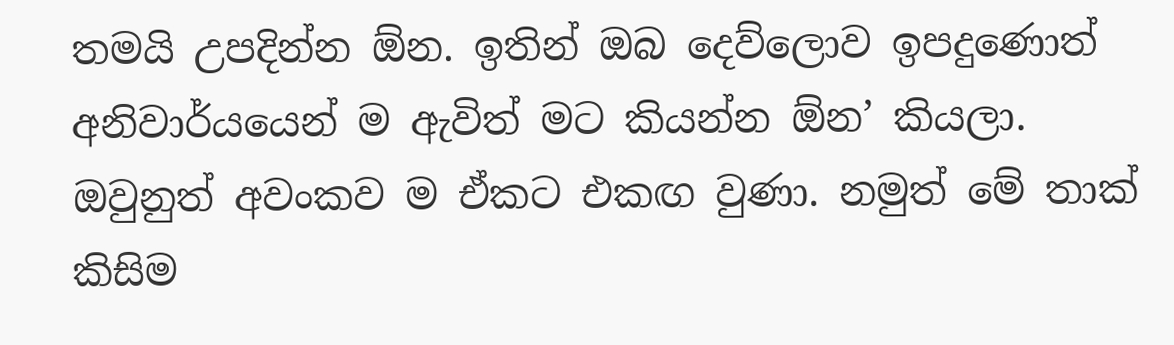තමයි උපදින්න ඕන. ඉතින් ඔබ දෙව්ලොව ඉපදුණොත් අනිවාර්යයෙන් ම ඇවිත් මට කියන්න ඕන’ කියලා. ඔවුනුත් අවංකව ම ඒකට එකඟ වුණා. නමුත් මේ තාක් කිසිම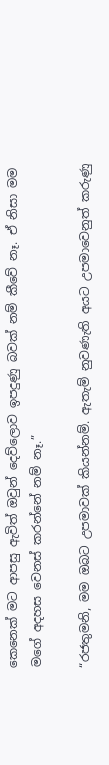කෙනෙක් මට ආපසු ඇවිත් ඔවුන් දෙව්ලොව ඉපදුණු බවක් නම් කීවේ නෑ. ඒ නිසා මම මගේ අදහස වෙනස් කරන්නේ නම් නෑ.”

“රජතුමනි, මම ඔබට උපමාවක් කියන්නම්. ඇතැම් නුවණැති අයට උපමාවෙනුත් කරුණු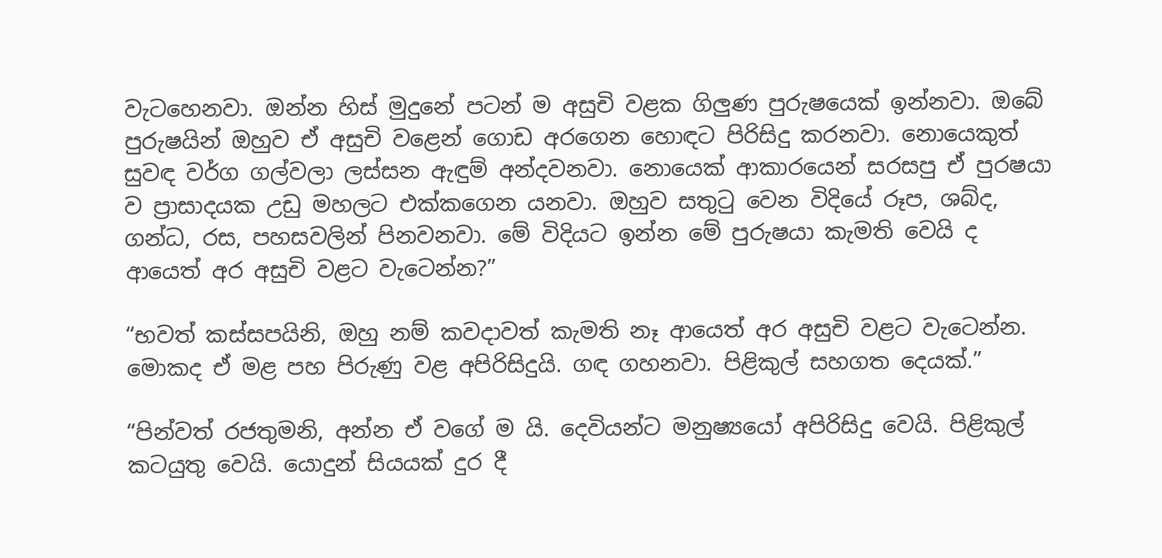වැටහෙනවා. ඔන්න හිස් මුදුනේ පටන් ම අසුචි වළක ගිලුණ පුරුෂයෙක් ඉන්නවා. ඔබේ පුරුෂයින් ඔහුව ඒ අසුචි වළෙන් ගොඩ අරගෙන හොඳට පිරිසිදු කරනවා. නොයෙකුත් සුවඳ වර්ග ගල්වලා ලස්සන ඇඳුම් අන්දවනවා. නොයෙක් ආකාරයෙන් සරසපු ඒ පුරෂයා ව ප්‍රාසාදයක උඩු මහලට එක්කගෙන යනවා. ඔහුව සතුටු වෙන විදියේ රූප, ශබ්ද, ගන්ධ, රස, පහසවලින් පිනවනවා. මේ විදියට ඉන්න මේ පුරුෂයා කැමති වෙයි ද ආයෙත් අර අසුචි වළට වැටෙන්න?”

“භවත් කස්සපයිනි, ඔහු නම් කවදාවත් කැමති නෑ ආයෙත් අර අසුචි වළට වැටෙන්න. මොකද ඒ මළ පහ පිරුණු වළ අපිරිසිදුයි. ගඳ ගහනවා. පිළිකුල් සහගත දෙයක්.”

“පින්වත් රජතුමනි, අන්න ඒ වගේ ම යි. දෙවියන්ට මනුෂ්‍යයෝ අපිරිසිදු වෙයි. පිළිකුල් කටයුතු වෙයි. යොදුන් සියයක් දුර දී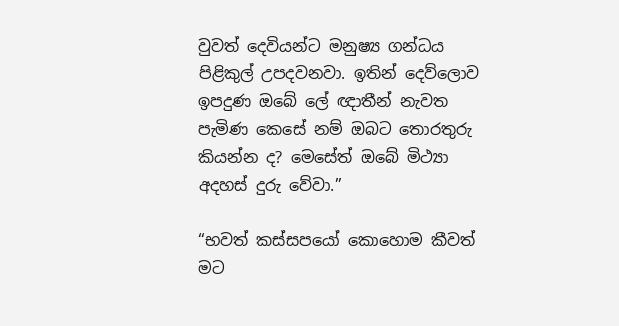වුවත් දෙවියන්ට මනුෂ්‍ය ගන්ධය පිළිකුල් උපදවනවා. ඉතින් දෙව්ලොව ඉපදුණ ඔබේ ලේ ඥාතීන් නැවත පැමිණ කෙසේ නම් ඔබට තොරතුරු කියන්න ද? මෙසේත් ඔබේ මිථ්‍යා අදහස් දුරු වේවා.”

“භවත් කස්සපයෝ කොහොම කීවත් මට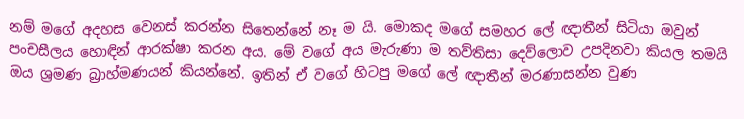නම් මගේ අදහස වෙනස් කරන්න සිතෙන්නේ නෑ ම යි. මොකද මගේ සමහර ලේ ඥාතීන් සිටියා ඔවුන් පංචසීලය හොඳින් ආරක්ෂා කරන අය. මේ වගේ අය මැරුණා ම තව්තිසා දෙව්ලොව උපදිනවා කියල තමයි ඔය ශ්‍රමණ බ්‍රාහ්මණයන් කියන්නේ. ඉතින් ඒ වගේ හිටපු මගේ ලේ ඥාතීන් මරණාසන්න වුණ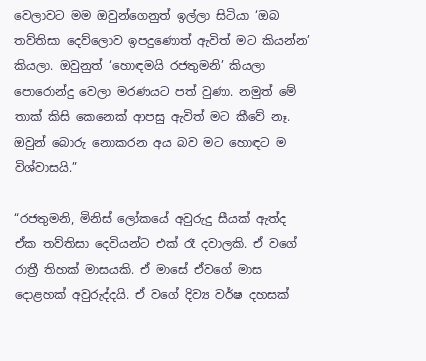වෙලාවට මම ඔවුන්ගෙනුත් ඉල්ලා සිටියා ‘ඔබ තව්තිසා දෙව්ලොව ඉපදුණොත් ඇවිත් මට කියන්න’ කියලා. ඔවුනුත් ‘හොඳමයි රජතුමනි’ කියලා පොරොන්දු වෙලා මරණයට පත් වුණා. නමුත් මේ තාක් කිසි කෙනෙක් ආපසු ඇවිත් මට කීවේ නෑ. ඔවුන් බොරු නොකරන අය බව මට හොඳට ම විශ්වාසයි.”

“රජතුමනි, මිනිස් ලෝකයේ අවුරුදු සීයක් ඇත්ද ඒක තව්තිසා දෙවියන්ට එක් රෑ දවාලකි. ඒ වගේ රාත්‍රී තිහක් මාසයකි. ඒ මාසේ ඒවගේ මාස දොළහක් අවුරුද්දයි. ඒ වගේ දිව්‍ය වර්ෂ දහසක්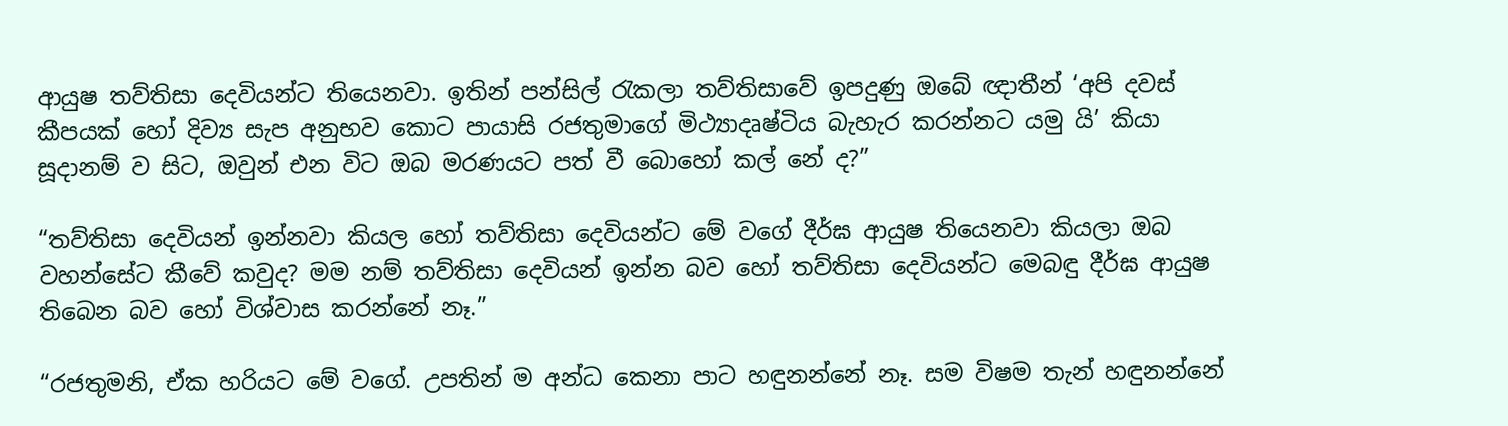ආයුෂ තව්තිසා දෙවියන්ට තියෙනවා. ඉතින් පන්සිල් රැකලා තව්තිසාවේ ඉපදුණු ඔබේ ඥාතීන් ‘අපි දවස් කීපයක් හෝ දිව්‍ය සැප අනුභව කොට පායාසි රජතුමාගේ මිථ්‍යාදෘෂ්ටිය බැහැර කරන්නට යමු යි’ කියා සූදානම් ව සිට, ඔවුන් එන විට ඔබ මරණයට පත් වී බොහෝ කල් නේ ද?”

“තව්තිසා දෙවියන් ඉන්නවා කියල හෝ තව්තිසා දෙවියන්ට මේ වගේ දීර්ඝ ආයුෂ තියෙනවා කියලා ඔබ වහන්සේට කීවේ කවුද? මම නම් තව්තිසා දෙවියන් ඉන්න බව හෝ තව්තිසා දෙවියන්ට මෙබඳු දීර්ඝ ආයුෂ තිබෙන බව හෝ විශ්වාස කරන්නේ නෑ.”

“රජතුමනි, ඒක හරියට මේ වගේ. උපතින් ම අන්ධ කෙනා පාට හඳුනන්නේ නෑ. සම විෂම තැන් හඳුනන්නේ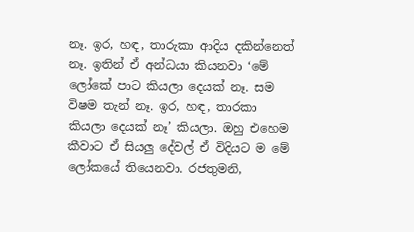නෑ. ඉර, හඳ, තාරුකා ආදිය දකින්නෙත් නෑ. ඉතින් ඒ අන්ධයා කියනවා ‘මේ ලෝකේ පාට කියලා දෙයක් නෑ. සම විෂම තැන් නෑ. ඉර, හඳ, තාරකා කියලා දෙයක් නෑ’ කියලා. ඔහු එහෙම කීවාට ඒ සියලු දේවල් ඒ විදියට ම මේ ලෝකයේ තියෙනවා. රජතුමනි,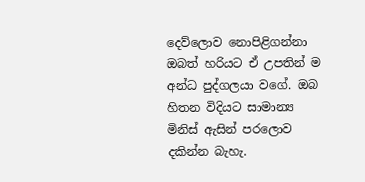දෙව්ලොව නොපිළිගන්නා ඔබත් හරියට ඒ උපතින් ම අන්ධ පුද්ගලයා වගේ. ඔබ හිතන විදියට සාමාන්‍ය මිනිස් ඇසින් පරලොව දකින්න බැහැ.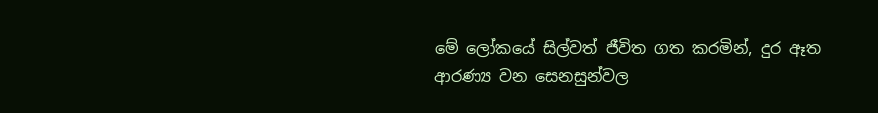මේ ලෝකයේ සිල්වත් ජීවිත ගත කරමින්, දුර ඈත ආරණ්‍ය වන සෙනසුන්වල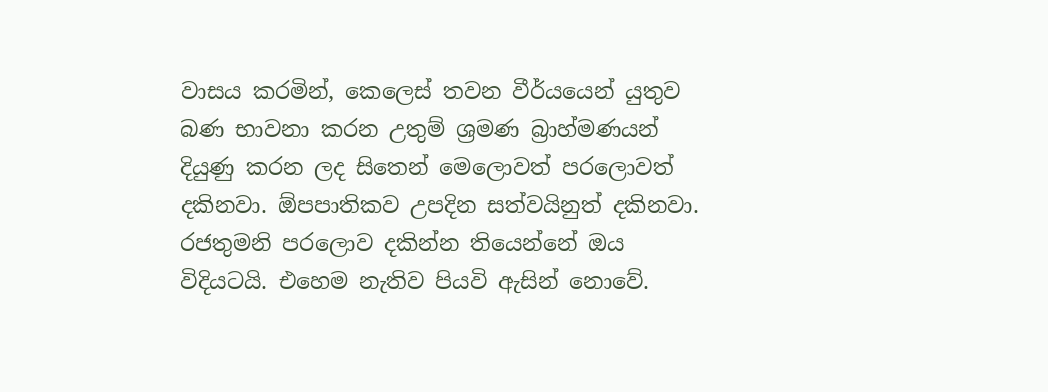වාසය කරමින්, කෙලෙස් තවන වීර්යයෙන් යුතුව බණ භාවනා කරන උතුම් ශ්‍රමණ බ්‍රාහ්මණයන් දියුණු කරන ලද සිතෙන් මෙලොවත් පරලොවත් දකිනවා. ඕපපාතිකව උපදින සත්වයිනුත් දකිනවා. රජතුමනි පරලොව දකින්න තියෙන්නේ ඔය විදියටයි. එහෙම නැතිව පියවි ඇසින් නොවේ.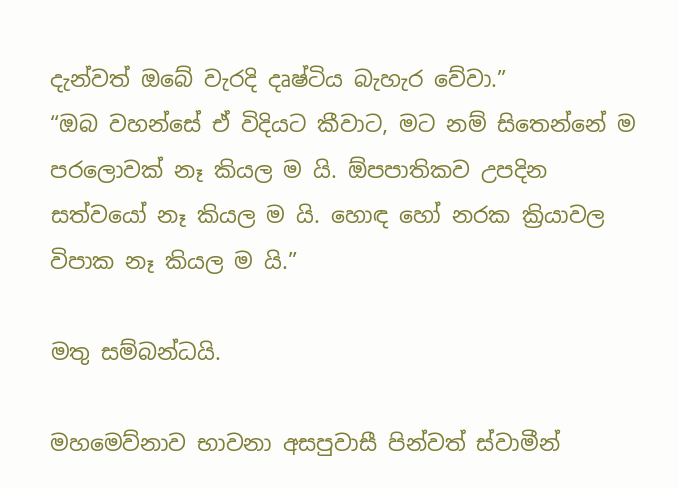දැන්වත් ඔබේ වැරදි දෘෂ්ටිය බැහැර වේවා.”
“ඔබ වහන්සේ ඒ විදියට කීවාට, මට නම් සිතෙන්නේ ම පරලොවක් නෑ කියල ම යි. ඕපපාතිකව උපදින සත්වයෝ නෑ කියල ම යි. හොඳ හෝ නරක ක්‍රියාවල විපාක නෑ කියල ම යි.”

මතු සම්බන්ධයි.

මහමෙව්නාව භාවනා අසපුවාසී පින්වත් ස්වාමීන්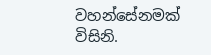වහන්සේනමක් විසිනි.